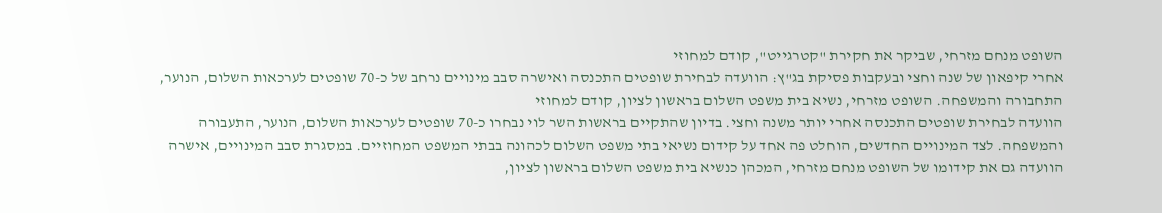השופט מנחם מזרחי, שביקר את חקירת "קטרגייט", קודם למחוזי
אחרי קיפאון של שנה וחצי ובעקבות פסיקת בג"ץ: הוועדה לבחירת שופטים התכנסה ואישרה סבב מינויים נרחב של כ-70 שופטים לערכאות השלום, הנוער, התחבורה והמשפחה. השופט מזרחי, נשיא בית משפט השלום בראשון לציון, קודם למחוזי
הוועדה לבחירת שופטים התכנסה אחרי יותר משנה וחצי. בדיון שהתקיים בראשות השר לוי נבחרו כ-70 שופטים לערכאות השלום, הנוער, התעבורה והמשפחה. לצד המינויים החדשים, הוחלט פה אחד על קידום נשיאי בתי משפט השלום לכהונה בבתי המשפט המחוזיים. במסגרת סבב המינויים, אישרה הוועדה גם את קידומו של השופט מנחם מזרחי, המכהן כנשיא בית משפט השלום בראשון לציון,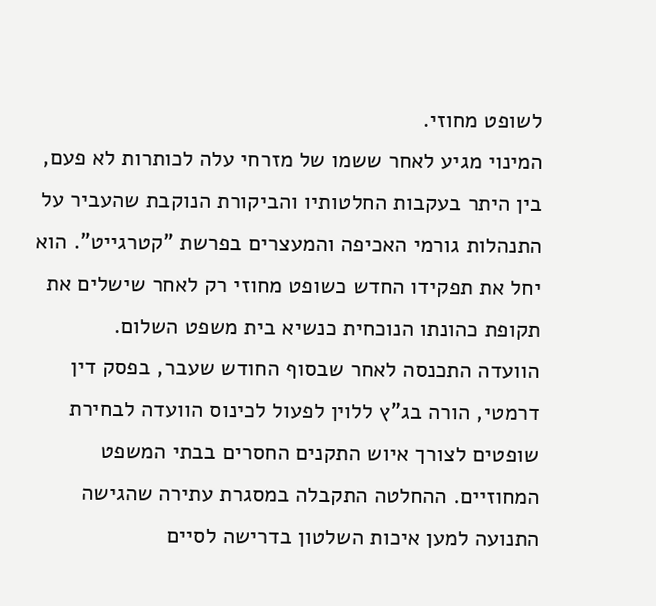לשופט מחוזי.
המינוי מגיע לאחר ששמו של מזרחי עלה לכותרות לא פעם, בין היתר בעקבות החלטותיו והביקורת הנוקבת שהעביר על התנהלות גורמי האכיפה והמעצרים בפרשת "קטרגייט". הוא יחל את תפקידו החדש כשופט מחוזי רק לאחר שישלים את תקופת כהונתו הנוכחית כנשיא בית משפט השלום.
הוועדה התכנסה לאחר שבסוף החודש שעבר, בפסק דין דרמטי, הורה בג"ץ ללוין לפעול לכינוס הוועדה לבחירת שופטים לצורך איוש התקנים החסרים בבתי המשפט המחוזיים. ההחלטה התקבלה במסגרת עתירה שהגישה התנועה למען איכות השלטון בדרישה לסיים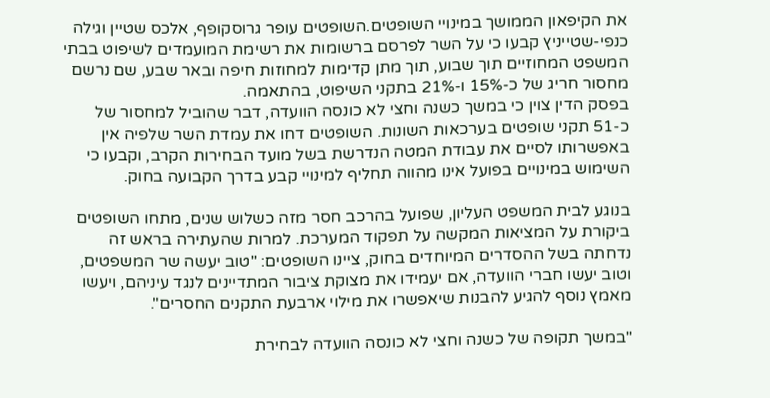את הקיפאון הממושך במינויי השופטים.השופטים עופר גרוסקופף, אלכס שטיין וגילה כנפי-שטייניץ קבעו כי על השר לפרסם ברשומות את רשימת המועמדים לשיפוט בבתי המשפט המחוזיים תוך שבוע, תוך מתן קדימות למחוזות חיפה ובאר שבע, שם נרשם מחסור חריג של כ-15% ו-21% בתקני השיפוט, בהתאמה.
בפסק הדין צוין כי במשך כשנה וחצי לא כונסה הוועדה, דבר שהוביל למחסור של כ-51 תקני שופטים בערכאות השונות. השופטים דחו את עמדת השר שלפיה אין באפשרותו לסיים את עבודת המטה הנדרשת בשל מועד הבחירות הקרב, וקבעו כי השימוש במינויים בפועל אינו מהווה תחליף למינויי קבע בדרך הקבועה בחוק.

בנוגע לבית המשפט העליון, שפועל בהרכב חסר מזה כשלוש שנים, מתחו השופטים ביקורת על המציאות המקשה על תפקוד המערכת. למרות שהעתירה בראש זה נדחתה בשל ההסדרים המיוחדים בחוק, ציינו השופטים: "טוב יעשה שר המשפטים, וטוב יעשו חברי הוועדה, אם יעמידו את מצוקת ציבור המתדיינים לנגד עיניהם, ויעשו מאמץ נוסף להגיע להבנות שיאפשרו את מילוי ארבעת התקנים החסרים".

"במשך תקופה של כשנה וחצי לא כונסה הוועדה לבחירת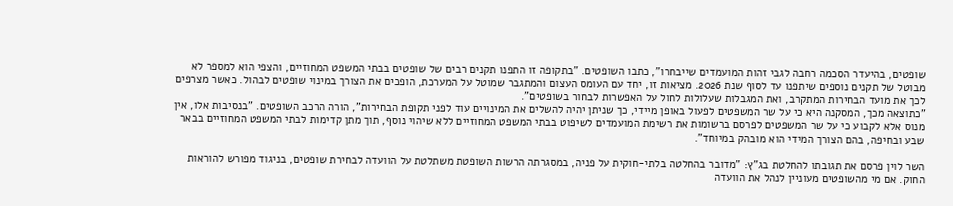שופטים, בהיעדר הסכמה רחבה לגבי זהות המועמדים שייבחרו", כתבו השופטים. "בתקופה זו התפנו תקנים רבים של שופטים בבתי המשפט המחוזיים, והצפי הוא למספר לא מבוטל של תקנים נוספים שיתפנו עד לסוף שנת 2026. מציאות זו, יחד עם העומס העצום והמתגבר שמוטל על המערכת, הופכים את הצורך במינוי שופטים לבהול. כאשר מצרפים לכך את מועד הבחירות המתקרב, ואת המגבלות שעלולות לחול על האפשרות לבחור בשופטים".
"כתוצאה מכך, המסקנה היא כי על שר המשפטים לפעול באופן מיידי, כך שניתן יהיה להשלים את המינויים עוד לפני תקופת הבחירות", הורה הרכב השופטים. "בנסיבות אלו, אין מנוס אלא לקבוע כי על שר המשפטים לפרסם ברשומות את רשימת המועמדים לשיפוט בבתי המשפט המחוזיים ללא שיהוי נוסף, תוך מתן קדימות לבתי המשפט המחוזיים בבאר שבע ובחיפה, בהם הצורך המידי הוא מובהק במיוחד".

השר לוין פרסם את תגובתו להחלטת בג"ץ: "מדובר בהחלטה בלתי-חוקית על פניה, במסגרתה הרשות השופטת משתלטת על הוועדה לבחירת שופטים, בניגוד מפורש להוראות החוק. אם מי מהשופטים מעוניין לנהל את הוועדה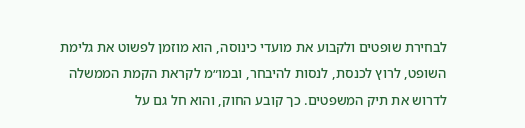לבחירת שופטים ולקבוע את מועדי כינוסה, הוא מוזמן לפשוט את גלימת השופט, לרוץ לכנסת, לנסות להיבחר, ובמו״מ לקראת הקמת הממשלה לדרוש את תיק המשפטים. כך קובע החוק, והוא חל גם על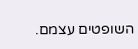השופטים עצמם.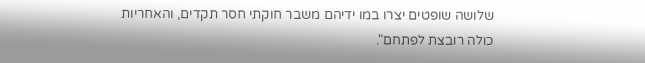שלושה שופטים יצרו במו ידיהם משבר חוקתי חסר תקדים, והאחריות כולה רובצת לפתחם".